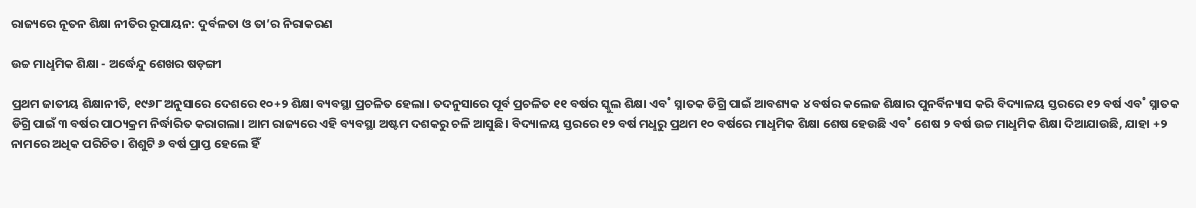ରାଜ୍ୟରେ ନୂତନ ଶିକ୍ଷା ନୀତିର ରୂପାୟନ: ଦୁର୍ବଳତା ଓ ତା’ର ନିରାକରଣ

ଉଚ୍ଚ ମାଧୢମିକ ଶିକ୍ଷା - ଅର୍ଦ୍ଧେନ୍ଦୁ ଶେଖର ଷଡ଼ଙ୍ଗୀ

ପ୍ରଥମ ଜାତୀୟ ଶିକ୍ଷାନୀତି, ୧୯୬୮ ଅନୁସାରେ ଦେଶରେ ୧୦+୨ ଶିକ୍ଷା ବ୍ୟବସ୍ଥା ପ୍ରଚଳିତ ହେଲା। ତଦନୁସାରେ ପୂର୍ବ ପ୍ରଚଳିତ ୧୧ ବର୍ଷର ସ୍କୁଲ ଶିକ୍ଷା ଏବ˚ ସ୍ନାତକ ଡିଗ୍ରି ପାଇଁ ଆବଶ୍ୟକ ୪ ବର୍ଷର କଲେଜ ଶିକ୍ଷାର ପୁନର୍ବିନ୍ୟାସ କରି ବିଦ୍ୟାଳୟ ସ୍ତରରେ ୧୨ ବର୍ଷ ଏବ˚ ସ୍ନାତକ ଡିଗ୍ରି ପାଇଁ ୩ ବର୍ଷର ପାଠ୍ୟକ୍ରମ ନିର୍ଦ୍ଧାରିତ କରାଗଲା। ଆମ ରାଜ୍ୟରେ ଏହି ବ୍ୟବସ୍ଥା ଅଷ୍ଟମ ଦଶକରୁ ଚଳି ଆସୁଛି। ବିଦ୍ୟାଳୟ ସ୍ତରରେ ୧୨ ବର୍ଷ ମଧୢରୁ ପ୍ରଥମ ୧୦ ବର୍ଷରେ ମାଧୢମିକ ଶିକ୍ଷା ଶେଷ ହେଉଛି ଏବ˚ ଶେଷ ୨ ବର୍ଷ ଉଚ୍ଚ ମାଧୢମିକ ଶିକ୍ଷା ଦିଆଯାଉଛି, ଯାହା +୨ ନାମରେ ଅଧିକ ପରିଚିତ। ଶିଶୁଟି ୬ ବର୍ଷ ପ୍ରାପ୍ତ ହେଲେ ହିଁ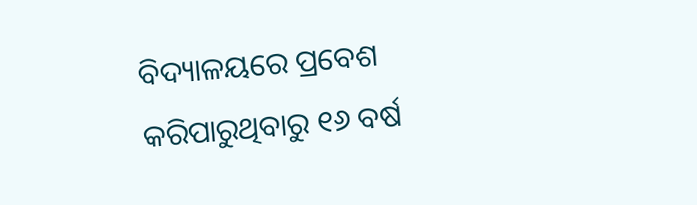ବିଦ୍ୟାଳୟରେ ପ୍ରବେଶ କରିପାରୁଥିବାରୁ ୧୬ ବର୍ଷ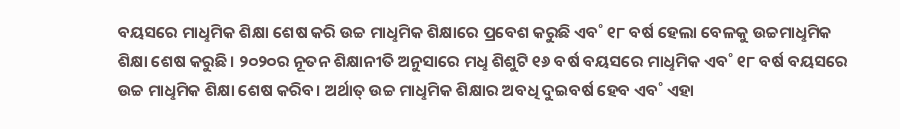ବୟସରେ ମାଧୢମିକ ଶିକ୍ଷା ଶେଷ କରି ଉଚ୍ଚ ମାଧୢମିକ ଶିକ୍ଷାରେ ପ୍ରବେଶ କରୁଛି ଏବ˚ ୧୮ ବର୍ଷ ହେଲା ବେଳକୁ ଉଚ୍ଚମାଧୢମିକ ଶିକ୍ଷା ଶେଷ କରୁଛି। ୨୦୨୦ର ନୂତନ ଶିକ୍ଷାନୀତି ଅନୁସାରେ ମଧୢ ଶିଶୁଟି ୧୬ ବର୍ଷ ବୟସରେ ମାଧୢମିକ ଏବ˚ ୧୮ ବର୍ଷ ବୟସରେ ଉଚ୍ଚ ମାଧୢମିକ ଶିକ୍ଷା ଶେଷ କରିବ। ଅର୍ଥାତ୍‌ ଉଚ୍ଚ ମାଧୢମିକ ଶିକ୍ଷାର ଅବଧି ଦୁଇବର୍ଷ ହେବ ଏବ˚ ଏହା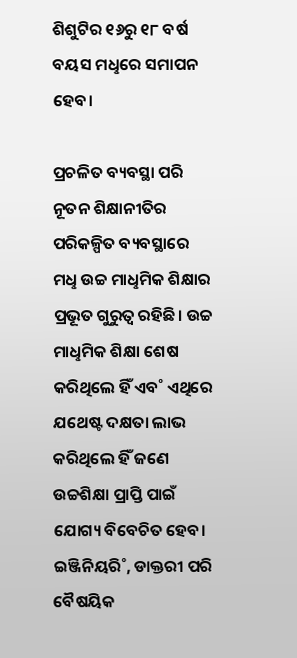ଶିଶୁଟିର ୧୬ରୁ ୧୮ ବର୍ଷ ବୟସ ମଧୢରେ ସମାପନ ହେବ।

ପ୍ରଚଳିତ ବ୍ୟବସ୍ଥା ପରି ନୂତନ ଶିକ୍ଷାନୀତିର ପରିକଳ୍ପିତ ବ୍ୟବସ୍ଥାରେ ମଧୢ ଉଚ୍ଚ ମାଧୢମିକ ଶିକ୍ଷାର ପ୍ରଭୂତ ଗୁରୁତ୍ବ ରହିଛି। ଉଚ୍ଚ ମାଧୢମିକ ଶିକ୍ଷା ଶେଷ କରିଥିଲେ ହିଁ ଏବ˚ ଏଥିରେ ଯଥେଷ୍ଟ ଦକ୍ଷତା ଲାଭ କରିଥିଲେ ହିଁ ଜଣେ ଉଚ୍ଚଶିକ୍ଷା ପ୍ରାପ୍ତି ପାଇଁ ଯୋଗ୍ୟ ବିବେଚିତ ହେବ। ଇଞ୍ଜିନିୟରି˚, ଡାକ୍ତରୀ ପରି ବୈଷୟିକ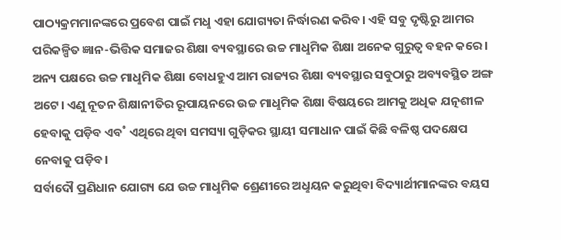ପାଠ୍ୟକ୍ରମମାନଙ୍କରେ ପ୍ରବେଶ ପାଇଁ ମଧୢ ଏହା ଯୋଗ୍ୟତା ନିର୍ଦ୍ଧାରଣ କରିବ। ଏହି ସବୁ ଦୃଷ୍ଟିରୁ ଆମର ପରିକଳ୍ପିତ ଜ୍ଞାନ-ଭିତ୍ତିକ ସମାଜର ଶିକ୍ଷା ବ୍ୟବସ୍ଥାରେ ଉଚ୍ଚ ମାଧୢମିକ ଶିକ୍ଷା ଅନେକ ଗୁରୁତ୍ବ ବହନ କରେ। ଅନ୍ୟ ପକ୍ଷରେ ଉଚ୍ଚ ମାଧୢମିକ ଶିକ୍ଷା ବୋଧହୁଏ ଆମ ରାଜ୍ୟର ଶିକ୍ଷା ବ୍ୟବସ୍ଥାର ସବୁଠାରୁ ଅବ୍ୟବସ୍ଥିତ ଅଙ୍ଗ ଅଟେ। ଏଣୁ ନୂତନ ଶିକ୍ଷାନୀତିର ରୂପାୟନରେ ଉଚ୍ଚ ମାଧୢମିକ ଶିକ୍ଷା ବିଷୟରେ ଆମକୁ ଅଧିକ ଯତ୍ନଶୀଳ ହେବାକୁ ପଡ଼ିବ ଏବ˚ ଏଥିରେ ଥିବା ସମସ୍ୟା ଗୁଡ଼ିକର ସ୍ଥାୟୀ ସମାଧାନ ପାଇଁ କିଛି ବଳିଷ୍ଠ ପଦକ୍ଷେପ ନେବାକୁ ପଡ଼ିବ।
ସର୍ବାଦୌ ପ୍ରଣିଧାନ ଯୋଗ୍ୟ ଯେ ଉଚ୍ଚ ମାଧୢମିକ ଶ୍ରେଣୀରେ ଅଧୢୟନ କରୁଥିବା ବିଦ୍ୟାର୍ଥୀମାନଙ୍କର ବୟସ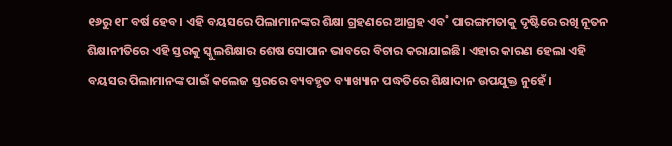୧୬ରୁ ୧୮ ବର୍ଷ ହେବ। ଏହି ବୟସରେ ପିଲାମାନଙ୍କର ଶିକ୍ଷା ଗ୍ରହଣରେ ଆଗ୍ରହ ଏବ˚ ପାରଙ୍ଗମତାକୁ ଦୃଷ୍ଟିରେ ରଖି ନୂତନ ଶିକ୍ଷାନୀତିରେ ଏହି ସ୍ତରକୁ ସ୍କୁଲଶିକ୍ଷାର ଶେଷ ସୋପାନ ଭାବରେ ବିଚାର କରାଯାଇଛି। ଏହାର କାରଣ ହେଲା ଏହି ବୟସର ପିଲାମାନଙ୍କ ପାଇଁ କଲେଜ ସ୍ତରରେ ବ୍ୟବହୃତ ବ୍ୟାଖ୍ୟାନ ପଦ୍ଧତିରେ ଶିକ୍ଷାଦାନ ଉପଯୁକ୍ତ ନୁହେଁ।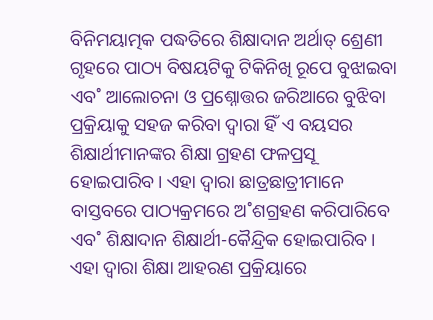ବିନିମୟାତ୍ମକ ପଦ୍ଧତିରେ ଶିକ୍ଷାଦାନ ଅର୍ଥାତ୍‌ ଶ୍ରେଣୀ ଗୃହରେ ପାଠ୍ୟ ବିଷୟଟିକୁ ଟିକିନିଖି ରୂପେ ବୁଝାଇବା ଏବ˚ ଆଲୋଚନା ଓ ପ୍ରଶ୍ନୋତ୍ତର ଜରିଆରେ ବୁଝିବା ପ୍ରକ୍ରିୟାକୁ ସହଜ କରିବା ଦ୍ବାରା ହିଁ ଏ ବୟସର ଶିକ୍ଷାର୍ଥୀମାନଙ୍କର ଶିକ୍ଷା ଗ୍ରହଣ ଫଳପ୍ରସୂ ହୋଇପାରିବ। ଏହା ଦ୍ବାରା ଛାତ୍ରଛାତ୍ରୀମାନେ ବାସ୍ତବରେ ପାଠ୍ୟକ୍ରମରେ ଅ˚ଶଗ୍ରହଣ କରିପାରିବେ ଏବ˚ ଶିକ୍ଷାଦାନ ଶିକ୍ଷାର୍ଥୀ-କୈନ୍ଦ୍ରିକ ହୋଇପାରିବ। ଏହା ଦ୍ବାରା ଶିକ୍ଷା ଆହରଣ ପ୍ରକ୍ରିୟାରେ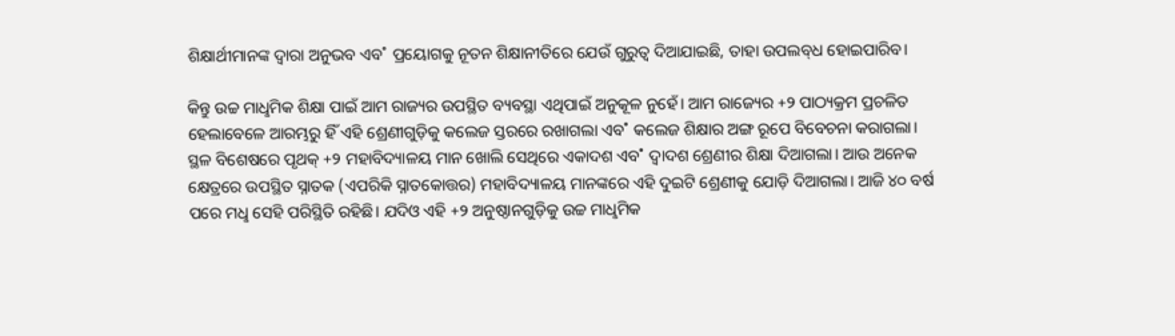ଶିକ୍ଷାର୍ଥୀମାନଙ୍କ ଦ୍ବାରା ଅନୁଭବ ଏବ˚ ପ୍ରୟୋଗକୁ ନୂତନ ଶିକ୍ଷାନୀତିରେ ଯେଉଁ ଗୁରୁତ୍ବ ଦିଆଯାଇଛି, ତାହା ଉପଲବ୍‌ଧ ହୋଇପାରିବ।

କିନ୍ତୁ ଉଚ୍ଚ ମାଧୢମିକ ଶିକ୍ଷା ପାଇଁ ଆମ ରାଜ୍ୟର ଉପସ୍ଥିତ ବ୍ୟବସ୍ଥା ଏଥିପାଇଁ ଅନୁକୂଳ ନୁହେଁ। ଆମ ରାଜ୍ୟ‌େର +୨ ପାଠ୍ୟକ୍ରମ ପ୍ରଚଳିତ ହେଲାବେଳେ ଆରମ୍ଭରୁ ହିଁ ଏହି ଶ୍ରେଣୀଗୁଡ଼ିକୁ କଲେଜ ସ୍ତରରେ ରଖାଗଲା ଏବ˚ କଲେଜ ଶିକ୍ଷାର ଅଙ୍ଗ ରୂପେ ବିବେଚନା କରାଗଲା। ସ୍ଥଳ ବିଶେଷରେ ପୃଥକ୍‌ +୨ ମହାବିଦ୍ୟାଳୟ ମାନ ଖୋଲି ସେଥିରେ ଏକାଦଶ ଏବ˚ ଦ୍ବାଦଶ ଶ୍ରେଣୀର ଶିକ୍ଷା ଦିଆଗଲା। ଆଉ ଅନେକ କ୍ଷେତ୍ରରେ ଉପସ୍ଥିତ ସ୍ନାତକ (ଏପରିକି ସ୍ନାତକୋତ୍ତର) ମହାବିଦ୍ୟାଳୟ ମାନଙ୍କରେ ଏହି ଦୁଇଟି ଶ୍ରେଣୀକୁ ଯୋଡ଼ି ଦିଆଗଲା। ଆଜି ୪୦ ବର୍ଷ ପରେ ମଧୢ ସେହି ପରିସ୍ଥିତି ରହିଛି। ଯଦିଓ ଏହି +୨ ଅନୁଷ୍ଠାନଗୁଡ଼ିକୁ ଉଚ୍ଚ ମାଧୢମିକ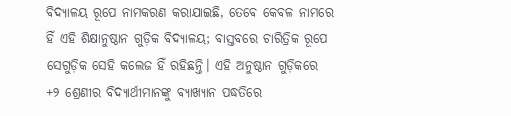ବିଦ୍ୟାଳୟ ରୂପେ ନାମକରଣ କରାଯାଇଛି, ତେବେ କେବଳ ନାମରେ ହିଁ ଏହି ଶିକ୍ଷାନୁଷ୍ଠାନ ଗୁଡ଼ିକ ବିଦ୍ୟାଳୟ; ବାସ୍ତବରେ ଚାରିତ୍ରିକ ରୂପେ ସେଗୁଡ଼ିକ ସେହି କଲେଜ ହିଁ ରହିଛନ୍ତି। ଏହି ଅନୁଷ୍ଠାନ ଗୁଡ଼ିକରେ +୨ ଶ୍ରେଣୀର ବିଦ୍ୟାର୍ଥୀମାନଙ୍କୁ ବ୍ୟାଖ୍ୟାନ ପଦ୍ଧତିରେ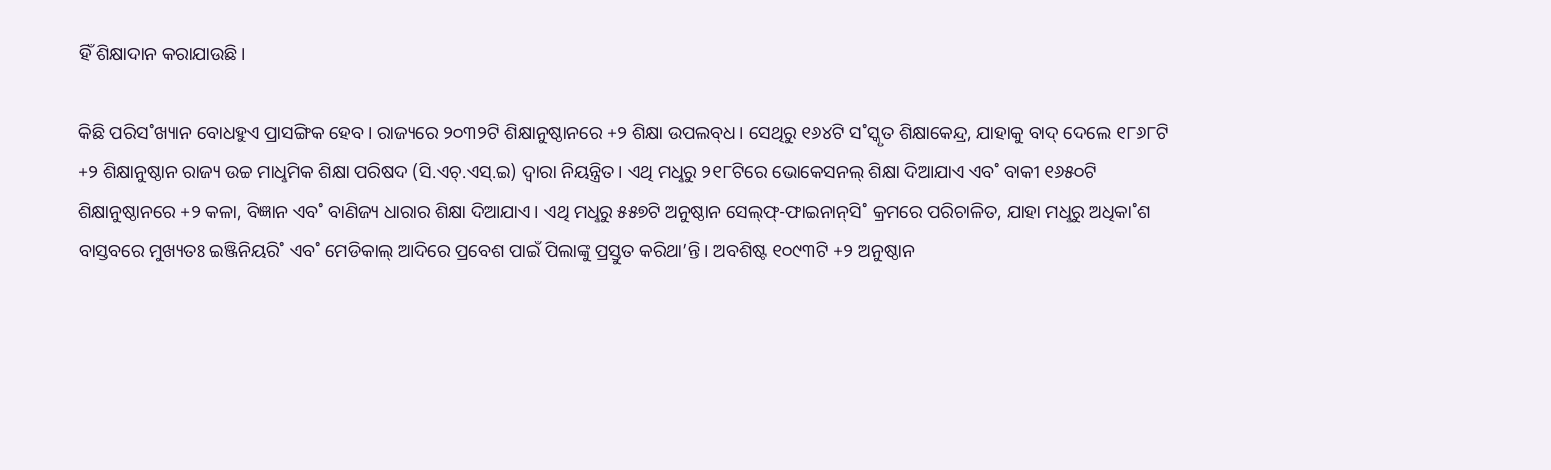ହିଁ ଶିକ୍ଷାଦାନ କରାଯାଉଛି।

କିଛି ପରିସ˚ଖ୍ୟାନ ବୋଧହୁଏ ପ୍ରାସଙ୍ଗିକ ହେବ। ରାଜ୍ୟରେ ୨୦୩୨ଟି ଶିକ୍ଷାନୁଷ୍ଠାନରେ +୨ ଶିକ୍ଷା ଉପଲବ୍‌ଧ। ସେଥିରୁ ୧୬୪ଟି ସ˚ସ୍କୃତ ଶିକ୍ଷାକେନ୍ଦ୍ର, ଯାହାକୁ ବାଦ୍‌ ଦେଲେ ୧୮୬୮ଟି +୨ ଶିକ୍ଷାନୁଷ୍ଠାନ ରାଜ୍ୟ ଉଚ୍ଚ ମାଧୢମିକ ଶିକ୍ଷା ପରିଷଦ (ସି.ଏଚ୍‌.ଏସ୍‌.ଇ) ଦ୍ବାରା ନିୟନ୍ତ୍ରିତ। ଏଥି ମଧୢରୁ ୨୧୮ଟିରେ ଭୋକେସନଲ୍‌ ଶିକ୍ଷା ଦିଆଯାଏ ଏବ˚ ବାକୀ ୧୬୫୦ଟି ଶିକ୍ଷାନୁଷ୍ଠାନରେ +୨ କଳା, ବିଜ୍ଞାନ ଏବ˚ ବାଣିଜ୍ୟ ଧାରାର ଶିକ୍ଷା ଦିଆଯାଏ। ଏଥି ମଧୢରୁ ୫୫୭ଟି ଅନୁଷ୍ଠାନ ସେଲ୍‌ଫ୍‌-ଫାଇନାନ୍‌ସି˚ କ୍ରମରେ ପରିଚାଳିତ, ଯାହା ମଧୢରୁ ଅଧିକା˚ଶ ବାସ୍ତବରେ ମୁଖ୍ୟତଃ ଇଞ୍ଜିନିୟରି˚ ଏବ˚ ମେଡିକାଲ୍‌ ଆଦିରେ ପ୍ରବେଶ ପାଇଁ ପିଲାଙ୍କୁ ପ୍ରସ୍ତୁତ କରିଥା’ନ୍ତି। ଅବଶିଷ୍ଟ ୧୦୯୩ଟି +୨ ଅନୁଷ୍ଠାନ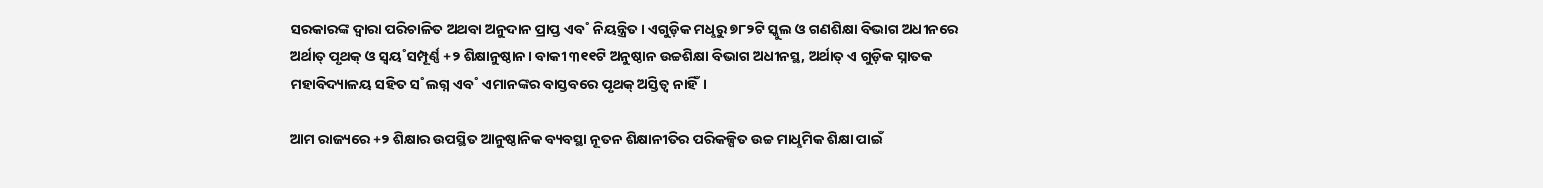ସରକାରଙ୍କ ଦ୍ବାରା ପରିଚାଳିତ ଅଥବା ଅନୁଦାନ ପ୍ରାପ୍ତ ଏବ˚ ନିୟନ୍ତ୍ରିତ। ଏଗୁଡ଼ିକ ମଧୢରୁ ୭୮୨ଟି ସ୍କୁଲ ଓ ଗଣଶିକ୍ଷା ବିଭାଗ ଅଧୀନରେ ଅର୍ଥାତ୍‌ ପୃଥକ୍‌ ଓ ସ୍ବୟ˚ସମ୍ପୂର୍ଣ୍ଣ +୨ ଶିକ୍ଷାନୁଷ୍ଠାନ। ବାକୀ ୩୧୧ଟି ଅନୁଷ୍ଠାନ ଉଚ୍ଚଶିକ୍ଷା ବିଭାଗ ଅଧୀନସ୍ଥ, ଅର୍ଥାତ୍‌ ଏ ଗୁଡ଼ିକ ସ୍ନାତକ ମହାବିଦ୍ୟାଳୟ ସହିତ ସ˚ଲଗ୍ନ ଏବ˚ ଏମାନଙ୍କର ବାସ୍ତବରେ ପୃଥକ୍‌ ଅସ୍ତିତ୍ବ ନାହିଁ।

ଆମ ରାଜ୍ୟରେ +୨ ଶିକ୍ଷାର ଉପସ୍ଥିତ ଆନୁଷ୍ଠାନିକ ବ୍ୟବସ୍ଥା ନୂତନ ଶିକ୍ଷାନୀତିର ପରିକଳ୍ପିତ ଉଚ୍ଚ ମାଧୢମିକ ଶିକ୍ଷା ପାଇଁ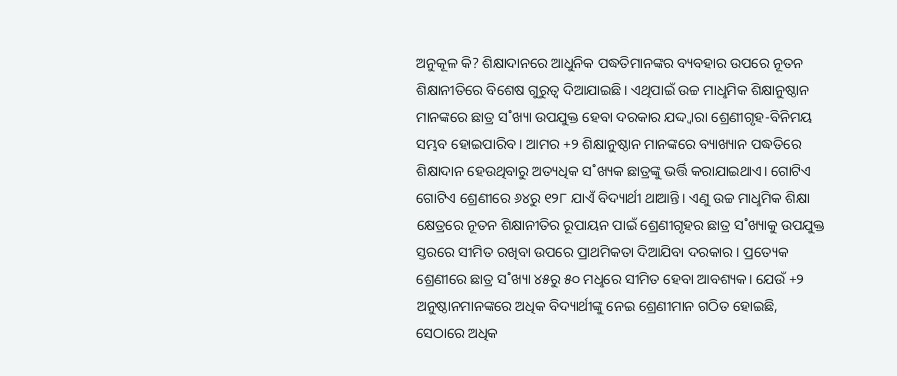ଅନୁକୂଳ କି? ଶିକ୍ଷାଦାନରେ ଆଧୁନିକ ପଦ୍ଧତିମାନଙ୍କର ବ୍ୟବହାର ଉପରେ ନୂତନ ଶିକ୍ଷାନୀତିରେ ବିଶେଷ ଗୁରୁତ୍ବ ଦିଆଯାଇଛି। ଏଥିପାଇଁ ଉଚ୍ଚ ମାଧୢମିକ ଶିକ୍ଷାନୁଷ୍ଠାନ ମାନଙ୍କରେ ଛାତ୍ର ସ˚ଖ୍ୟା ଉପଯୁକ୍ତ ହେବା ଦରକାର ଯଦ୍ଦ୍ବାରା ଶ୍ରେଣୀଗୃହ-ବିନିମୟ ସମ୍ଭବ ହୋଇପାରିବ। ଆମର +୨ ଶିକ୍ଷାନୁଷ୍ଠାନ ମାନଙ୍କରେ ବ୍ୟାଖ୍ୟାନ ପଦ୍ଧତିରେ ଶିକ୍ଷାଦାନ ହେଉଥିବାରୁ ଅତ୍ୟଧିକ ସ˚ଖ୍ୟକ ଛାତ୍ରଙ୍କୁ ଭର୍ତ୍ତି କରାଯାଇଥାଏ। ଗୋଟିଏ ଗୋଟିଏ ଶ୍ରେଣୀରେ ୬୪ରୁ ୧୨୮ ଯାଏଁ ବିଦ୍ୟାର୍ଥୀ ଥାଆନ୍ତି। ଏଣୁ ଉଚ୍ଚ ମାଧୢମିକ ଶିକ୍ଷା କ୍ଷେତ୍ରରେ ନୂତନ ଶିକ୍ଷାନୀତିର ରୂପାୟନ ପାଇଁ ଶ୍ରେଣୀଗୃହର ଛାତ୍ର ସ˚ଖ୍ୟାକୁ ଉପଯୁକ୍ତ ସ୍ତରରେ ସୀମିତ ରଖିବା ଉପରେ ପ୍ରାଥମିକତା ଦିଆଯିବା ଦରକାର। ପ୍ରତ୍ୟେକ ଶ୍ରେଣୀରେ ଛାତ୍ର ସ˚ଖ୍ୟା ୪୫ରୁ ୫୦ ମଧୢରେ ସୀମିତ ହେବା ଆବଶ୍ୟକ। ଯେଉଁ +୨ ଅନୁଷ୍ଠାନମାନଙ୍କରେ ଅଧିକ ବିଦ୍ୟାର୍ଥୀଙ୍କୁ ନେଇ ଶ୍ରେଣୀମାନ ଗଠିତ ହୋଇଛି, ସେଠାରେ ଅଧିକ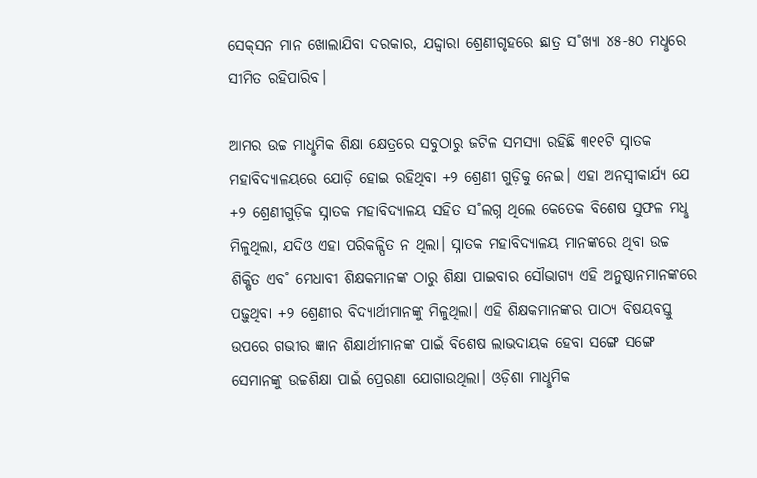ସେକ୍‌ସନ ମାନ ଖୋଲାଯିବା ଦରକାର, ଯଦ୍ଦ୍ବାରା ଶ୍ରେଣୀଗୃହରେ ଛାତ୍ର ସ˚ଖ୍ୟା ୪୫-୫୦ ମଧୢରେ ସୀମିତ ରହିପାରିବ।

ଆମର ଉଚ୍ଚ ମାଧୢମିକ ଶିକ୍ଷା କ୍ଷେତ୍ରରେ ସବୁଠାରୁ ଜଟିଳ ସମସ୍ୟା ରହିଛି ୩୧୧ଟି ସ୍ନାତକ ମହାବିଦ୍ୟାଳୟରେ ଯୋଡ଼ି ହୋଇ ରହିଥିବା +୨ ଶ୍ରେଣୀ ଗୁଡ଼ିକୁ ନେଇ। ଏହା ଅନସ୍ବୀକାର୍ଯ୍ୟ ଯେ +୨ ଶ୍ରେଣୀଗୁଡ଼ିକ ସ୍ନାତକ ମହାବିଦ୍ୟାଳୟ ସହିତ ସ˚ଲଗ୍ନ ଥିଲେ କେତେକ ବିଶେଷ ସୁଫଳ ମଧୢ ମିଳୁଥିଲା, ଯଦିଓ ଏହା ପରିକଳ୍ପିତ ନ ଥିଲା। ସ୍ନାତକ ମହାବିଦ୍ୟାଳୟ ମାନଙ୍କରେ ଥିବା ଉଚ୍ଚ ଶିକ୍ଷିତ ଏବ˚ ମେଧାବୀ ଶିକ୍ଷକମାନଙ୍କ ଠାରୁ ଶିକ୍ଷା ପାଇବାର ସୌଭାଗ୍ୟ ଏହି ଅନୁଷ୍ଠାନମାନଙ୍କରେ ପଢ଼ୁଥିବା +୨ ଶ୍ରେଣୀର ବିଦ୍ୟାର୍ଥୀମାନଙ୍କୁ ମିଳୁଥିଲା। ଏହି ଶିକ୍ଷକମାନଙ୍କର ପାଠ୍ୟ ବିଷୟବସ୍ତୁ ଉପରେ ଗଭୀର ଜ୍ଞାନ ଶିକ୍ଷାର୍ଥୀମାନଙ୍କ ପାଇଁ ବିଶେଷ ଲାଭଦାୟକ ହେବା ସଙ୍ଗେ ସଙ୍ଗେ ସେମାନଙ୍କୁ ଉଚ୍ଚଶିକ୍ଷା ପାଇଁ ପ୍ରେରଣା ଯୋଗାଉଥିଲା। ଓଡ଼ିଶା ମାଧୢମିକ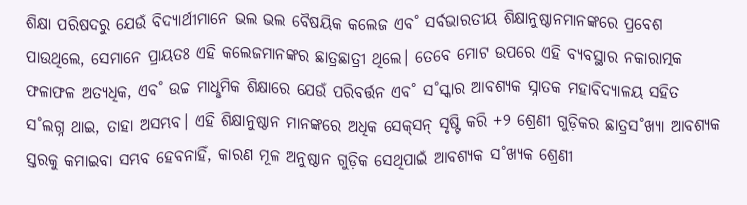ଶିକ୍ଷା ପରିଷଦରୁ ଯେଉଁ ବିଦ୍ୟାର୍ଥୀମାନେ ଭଲ ଭଲ ବୈଷୟିକ କଲେଜ ଏବ˚ ସର୍ବଭାରତୀୟ ଶିକ୍ଷାନୁଷ୍ଠାନମାନଙ୍କରେ ପ୍ରବେଶ ପାଉଥିଲେ, ସେମାନେ ପ୍ରାୟତଃ ଏହି କଲେଜମାନଙ୍କର ଛାତ୍ରଛାତ୍ରୀ ଥିଲେ। ତେବେ ମୋଟ ଉପରେ ଏହି ବ୍ୟବସ୍ଥାର ନକାରାତ୍ମକ ଫଳାଫଳ ଅତ୍ୟଧିକ, ଏବ˚ ଉଚ୍ଚ ମାଧୢମିକ ଶିକ୍ଷାରେ ଯେଉଁ ପରିବର୍ତ୍ତନ ଏବ˚ ସ˚ସ୍କାର ଆବଶ୍ୟକ ସ୍ନାତକ ମହାବିଦ୍ୟାଳୟ ସହିତ ସ˚ଲଗ୍ନ ଥାଇ, ତାହା ଅସମ୍ଭବ। ଏହି ଶିକ୍ଷାନୁଷ୍ଠାନ ମାନଙ୍କରେ ଅଧିକ ସେକ୍‌ସନ୍‌ ସୃଷ୍ଟି କରି +୨ ଶ୍ରେଣୀ ଗୁଡ଼ିକର ଛାତ୍ରସ˚ଖ୍ୟା ଆବଶ୍ୟକ ସ୍ତରକୁ କମାଇବା ସମ୍ଭବ ହେବନାହିଁ, କାରଣ ମୂଳ ଅନୁଷ୍ଠାନ ଗୁଡ଼ିକ ସେଥିପାଇଁ ଆବଶ୍ୟକ ସ˚ଖ୍ୟକ ଶ୍ରେଣୀ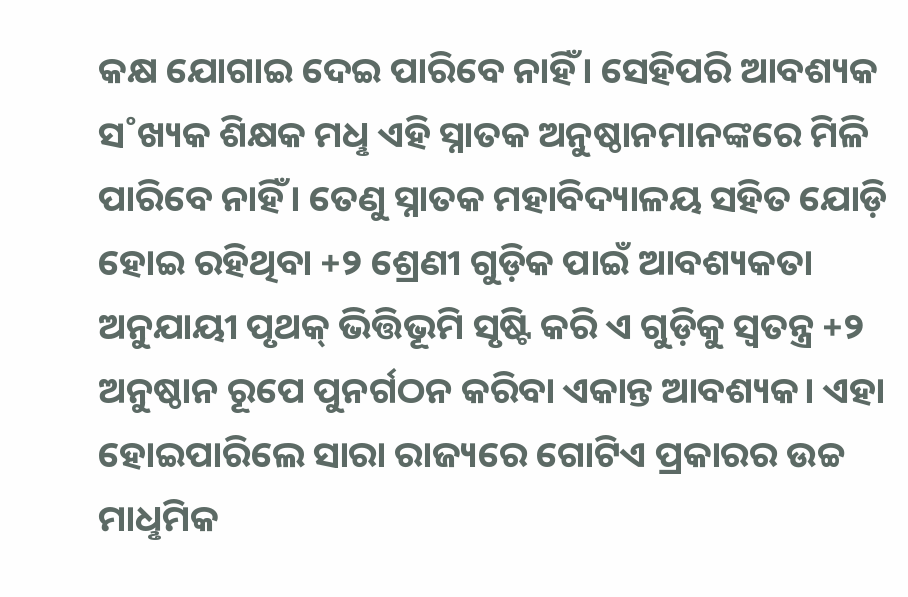କକ୍ଷ ଯୋଗାଇ ଦେଇ ପାରିବେ ନାହିଁ। ସେହିପରି ଆବଶ୍ୟକ ସ˚ଖ୍ୟକ ଶିକ୍ଷକ ମଧୢ ଏହି ସ୍ନାତକ ଅନୁଷ୍ଠାନମାନଙ୍କରେ ମିଳି ପାରିବେ ନାହିଁ। ତେଣୁ ସ୍ନାତକ ମହାବିଦ୍ୟାଳୟ ସହିତ ଯୋଡ଼ି ହୋଇ ରହିଥିବା +୨ ଶ୍ରେଣୀ ଗୁଡ଼ିକ ପାଇଁ ଆବଶ୍ୟକତା ଅନୁଯାୟୀ ପୃଥକ୍‌ ଭିତ୍ତିଭୂମି ସୃଷ୍ଟି କରି ଏ ଗୁଡ଼ିକୁ ସ୍ବତନ୍ତ୍ର +୨ ଅନୁଷ୍ଠାନ ରୂପେ ପୁନର୍ଗଠନ କରିବା ଏକାନ୍ତ ଆବଶ୍ୟକ। ଏହା ହୋଇପାରିଲେ ସାରା ରାଜ୍ୟରେ ଗୋଟିଏ ପ୍ରକାରର ଉଚ୍ଚ ମାଧୢମିକ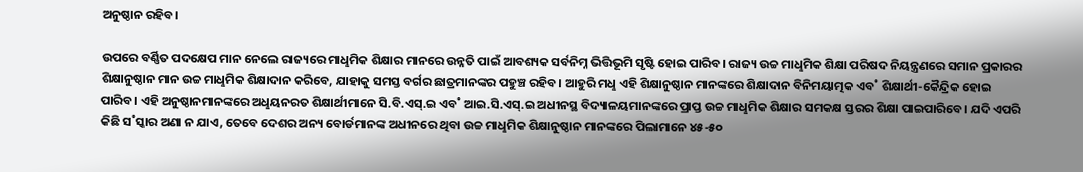ଅନୁଷ୍ଠାନ ରହିବ।

ଉପରେ ବର୍ଣ୍ଣିତ ପଦକ୍ଷେପ ମାନ ନେଲେ ରାଜ୍ୟରେ ମାଧୢମିକ ଶିକ୍ଷାର ମାନରେ ଉନ୍ନତି ପାଇଁ ଆବଶ୍ୟକ ସର୍ବନିମ୍ନ ଭିତ୍ତିଭୂମି ସୃଷ୍ଟି ହୋଇ ପାରିବ। ରାଜ୍ୟ ଉଚ୍ଚ ମାଧୢମିକ ଶିକ୍ଷା ପରିଷଦ ନିୟନ୍ତ୍ରଣରେ ସମାନ ପ୍ରକାରର ଶିକ୍ଷାନୁଷ୍ଠାନ ମାନ ଉଚ୍ଚ ମାଧୢମିକ ଶିକ୍ଷାଦାନ କରିବେ, ଯାହାକୁ ସମସ୍ତ ବର୍ଗର ଛାତ୍ରମାନଙ୍କର ପହୁଞ୍ଚ ରହିବ। ଆହୁରି ମଧୢ ଏହି ଶିକ୍ଷାନୁଷ୍ଠାନ ମାନଙ୍କରେ ଶିକ୍ଷାଦାନ ବିନିମୟାତ୍ମକ ଏବ˚ ଶିକ୍ଷାର୍ଥୀ-କୈନ୍ଦ୍ରିକ ହୋଇ ପାରିବ। ଏହି ଅନୁଷ୍ଠାନମାନଙ୍କରେ ଅଧୢୟନରତ ଶିକ୍ଷାର୍ଥୀମାନେ ସି.ବି.ଏସ୍‌.ଇ ଏବ˚ ଆଇ.ସି.ଏସ୍‌.ଇ ଅଧୀନସ୍ଥ ବିଦ୍ୟାଳୟମାନଙ୍କରେ ପ୍ରାପ୍ତ ଉଚ୍ଚ ମାଧୢମିକ ଶିକ୍ଷାର ସମକକ୍ଷ ସ୍ତରର ଶିକ୍ଷା ପାଇପାରିବେ। ଯଦି ଏପରି କିଛି ସ˚ସ୍କାର ଅଣା ନ ଯାଏ, ତେବେ ଦେଶର ଅନ୍ୟ ବୋର୍ଡମାନଙ୍କ ଅଧୀନରେ ଥିବା ଉଚ୍ଚ ମାଧୢମିକ ଶିକ୍ଷାନୁଷ୍ଠାନ ମାନଙ୍କରେ ପିଲାମାନେ ୪୫-୫୦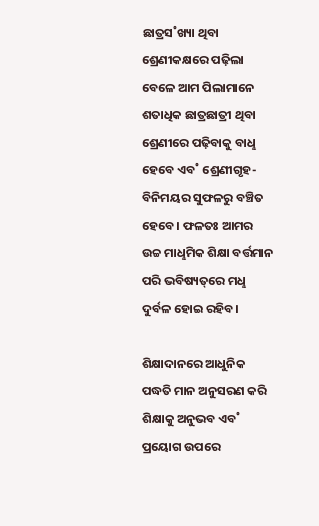ଛାତ୍ରସ˚ଖ୍ୟା ଥିବା ଶ୍ରେଣୀକକ୍ଷରେ ପଢ଼ିଲା ବେଳେ ଆମ ପିଲାମାନେ ଶତାଧିକ ଛାତ୍ରଛାତ୍ରୀ ଥିବା ଶ୍ରେଣୀରେ ପଢ଼ିବାକୁ ବାଧୢ ହେବେ ଏବ˚ ଶ୍ରେଣୀଗୃହ-ବିନିମୟର ସୁଫଳରୁ ବଞ୍ଚିତ ହେବେ। ଫଳତଃ ଆମର ଉଚ୍ଚ ମାଧୢମିକ ଶିକ୍ଷା ବର୍ତ୍ତମାନ ପରି ଭବିଷ୍ୟତ୍‌ରେ ମଧୢ ଦୁର୍ବଳ ହୋଇ ରହିବ।

ଶିକ୍ଷାଦାନରେ ଆଧୁନିକ ପଦ୍ଧତି ମାନ ଅନୁସରଣ କରି ଶିକ୍ଷାକୁ ଅନୁଭବ ଏବ˚ ପ୍ରୟୋଗ ଉପରେ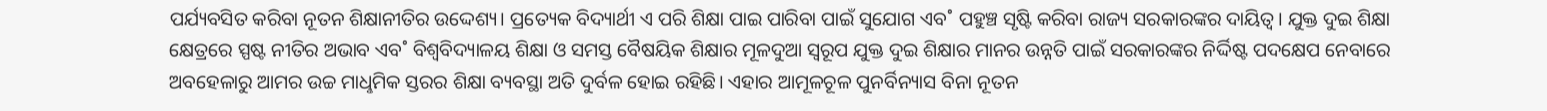ପର୍ଯ୍ୟବସିତ କରିବା ନୂତନ ଶିକ୍ଷାନୀତିର ଉଦ୍ଦେଶ୍ୟ। ପ୍ରତ୍ୟେକ ବିଦ୍ୟାର୍ଥୀ ଏ ପରି ଶିକ୍ଷା ପାଇ ପାରିବା ପାଇଁ ସୁଯୋଗ ଏବ˚ ପହୁଞ୍ଚ ସୃଷ୍ଟି କରିବା ରାଜ୍ୟ ସରକାରଙ୍କର ଦାୟିତ୍ବ। ଯୁକ୍ତ ଦୁଇ ଶିକ୍ଷା କ୍ଷେତ୍ରରେ ସ୍ପଷ୍ଟ ନୀତିର ଅଭାବ ଏବ˚ ବିଶ୍ବବିଦ୍ୟାଳୟ ଶିକ୍ଷା ଓ ସମସ୍ତ ବୈଷୟିକ ଶିକ୍ଷାର ମୂଳଦୁଆ ସ୍ବରୂପ ଯୁକ୍ତ ଦୁଇ ଶିକ୍ଷାର ମାନର ଉନ୍ନତି ପାଇଁ ସରକାରଙ୍କର ନିର୍ଦ୍ଦିଷ୍ଟ ପଦକ୍ଷେପ ନେବାରେ ଅବହେଳାରୁ ଆମର ଉଚ୍ଚ ମାଧୢମିକ ସ୍ତରର ଶିକ୍ଷା ବ୍ୟବସ୍ଥା ଅତି ଦୁର୍ବଳ ହୋଇ ରହିଛି। ଏହାର ଆମୂଳଚୂଳ ପୁନର୍ବିନ୍ୟାସ ବିନା ନୂତନ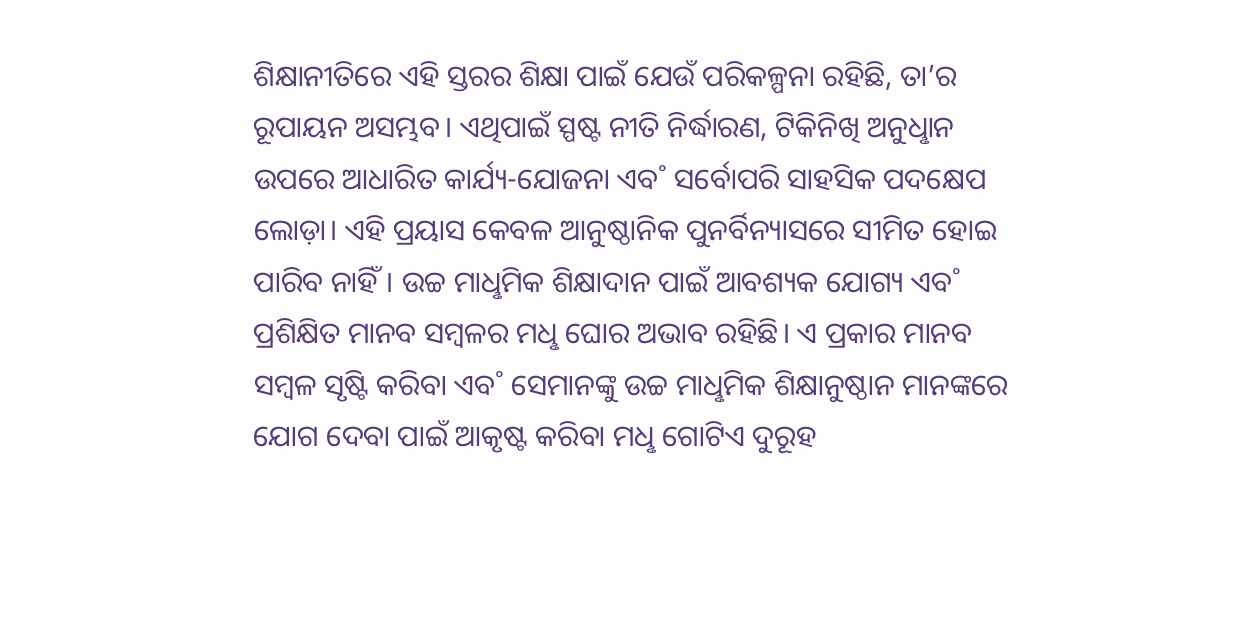ଶିକ୍ଷାନୀତିରେ ଏହି ସ୍ତରର ଶିକ୍ଷା ପାଇଁ ଯେଉଁ ପରିକଳ୍ପନା ରହିଛି, ତା’ର ରୂପାୟନ ଅସମ୍ଭବ। ଏଥିପାଇଁ ସ୍ପଷ୍ଟ ନୀତି ନିର୍ଦ୍ଧାରଣ, ଟିକିନିଖି ଅନୁଧୢାନ ଉପରେ ଆଧାରିତ କାର୍ଯ୍ୟ-ଯୋଜନା ଏବ˚ ସର୍ବୋପରି ସାହସିକ ପଦକ୍ଷେପ ଲୋଡ଼ା। ଏହି ପ୍ରୟାସ କେବଳ ଆନୁଷ୍ଠାନିକ ପୁନର୍ବିନ୍ୟାସରେ ସୀମିତ ହୋଇ ପାରିବ ନାହିଁ। ଉଚ୍ଚ ମାଧୢମିକ ଶିକ୍ଷାଦାନ ପାଇଁ ଆବଶ୍ୟକ ଯୋଗ୍ୟ ଏବ˚ ପ୍ରଶିକ୍ଷିତ ମାନବ ସମ୍ବଳର ମଧୢ ଘୋର ଅଭାବ ରହିଛି। ଏ ପ୍ରକାର ମାନବ ସମ୍ବଳ ସୃଷ୍ଟି କରିବା ଏବ˚ ସେମାନଙ୍କୁ ଉଚ୍ଚ ମାଧୢମିକ ଶିକ୍ଷାନୁଷ୍ଠାନ ମାନଙ୍କରେ ଯୋଗ ଦେବା ପାଇଁ ଆକୃଷ୍ଟ କରିବା ମଧୢ ଗୋଟିଏ ଦୁରୂହ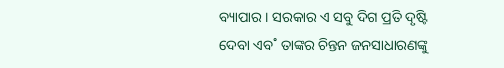ବ୍ୟାପାର। ସରକାର ଏ ସବୁ ଦିଗ ପ୍ରତି ଦୃଷ୍ଟି ଦେବା ଏବ˚ ତାଙ୍କର ଚିନ୍ତନ ଜନସାଧାରଣଙ୍କୁ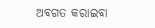ଅବଗତ କରାଇବା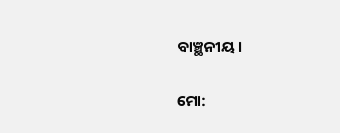ବାଞ୍ଛନୀୟ।

ମୋ: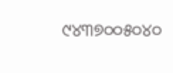୯୪୩୭୦୦୫୦୪୦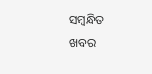ସମ୍ବନ୍ଧିତ ଖବର